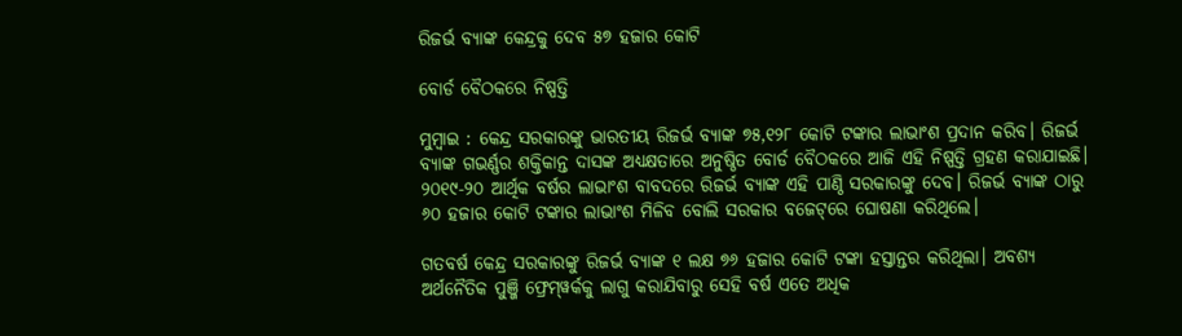ରିଜର୍ଭ ବ୍ୟାଙ୍କ କେନ୍ଦ୍ରକୁ ଦେବ ୫୭ ହଜାର କୋଟି

ବୋର୍ଡ ବୈଠକରେ ନିଷ୍ପତ୍ତି

ମୁମ୍ବାଇ : କେନ୍ଦ୍ର ସରକାରଙ୍କୁ ଭାରତୀୟ ରିଜର୍ଭ ବ୍ୟାଙ୍କ ୭୫,୧୨୮ କୋଟି ଟଙ୍କାର ଲାଭାଂଶ ପ୍ରଦାନ କରିବ। ରିଜର୍ଭ ବ୍ୟାଙ୍କ ଗଭର୍ଣ୍ଣର ଶକ୍ତିକାନ୍ତ ଦାସଙ୍କ ଅଧ୍ୟକ୍ଷତାରେ ଅନୁଷ୍ଠିତ ବୋର୍ଡ ବୈଠକରେ ଆଜି ଏହି ନିଷ୍ପତ୍ତି ଗ୍ରହଣ କରାଯାଇଛି। ୨୦୧୯-୨୦ ଆର୍ଥିକ ବର୍ଷର ଲାଭାଂଶ ବାବଦରେ ରିଜର୍ଭ ବ୍ୟାଙ୍କ ଏହି ପାଣ୍ଠି ସରକାରଙ୍କୁ ଦେବ। ରିଜର୍ଭ ବ୍ୟାଙ୍କ ଠାରୁ ୬୦ ହଜାର କୋଟି ଟଙ୍କାର ଲାଭାଂଶ ମିଳିବ ବୋଲି ସରକାର ବଜେଟ୍‌ରେ‌ ଘୋଷଣା କରିଥିଲେ।

ଗତବର୍ଷ କେନ୍ଦ୍ର ସରକାରଙ୍କୁ ରିଜର୍ଭ ବ୍ୟାଙ୍କ ୧ ଲକ୍ଷ ୭୬ ହଜାର କୋଟି ଟଙ୍କା ହସ୍ତାନ୍ତର କରିଥିଲା। ଅବଶ୍ୟ ଅର୍ଥନୈତିକ ପୁଞ୍ଜି ଫ୍ରେମ୍‌ୱର୍କକୁ ଲାଗୁ କରାଯିବାରୁ ସେହି ବର୍ଷ ଏତେ ଅଧିକ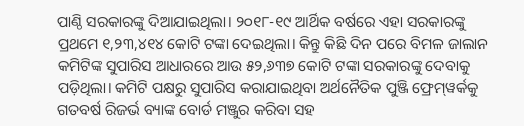ପାଣ୍ଠି ସରକାରଙ୍କୁ ଦିଆଯାଇଥିଲା। ୨୦୧୮-୧୯ ଆର୍ଥିକ ବର୍ଷରେ ଏହା ସରକାରଙ୍କୁ ପ୍ରଥମେ ୧,୨୩,୪୧୪ କୋଟି ଟଙ୍କା ଦେଇଥିଲା। କିନ୍ତୁ କିଛି ଦିନ ପରେ ବିମଳ ଜାଲାନ କମିଟିଙ୍କ ସୁପାରିସ ଆଧାରରେ ଆଉ ୫୨,୬୩୭ କୋଟି ଟଙ୍କା ସରକାରଙ୍କୁ ଦେବାକୁ ପଡ଼ିଥିଲା। କମିଟି ପକ୍ଷରୁ ସୁପାରିସ କରାଯାଇଥିବା ଅର୍ଥନୈତିକ ପୁଞ୍ଜି ଫ୍ରେମ୍‌ୱର୍କକୁ ଗତବର୍ଷ ରିଜର୍ଭ ବ୍ୟାଙ୍କ ବୋର୍ଡ ମଞ୍ଜୁର କରିବା ସହ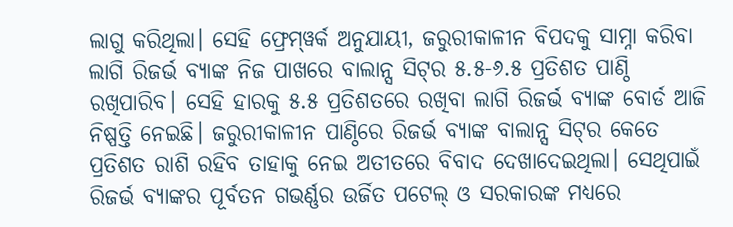ଲାଗୁ କରିଥିଲା। ସେହି ଫ୍ରେମ୍‌ୱର୍କ ଅନୁଯାୟୀ, ଜରୁରୀକାଳୀନ ବିପଦକୁ ସାମ୍ନା କରିବା ଲାଗି ରିଜର୍ଭ ବ୍ୟାଙ୍କ ନିଜ ପାଖରେ ବାଲାନ୍ସ ସିଟ୍‌ର ୫.୫-୬.୫ ପ୍ରତିଶତ ପାଣ୍ଠି ରଖିପାରିବ। ସେହି ହାରକୁ ୫.୫ ପ୍ରତିଶତରେ ରଖିବା ଲାଗି ରିଜର୍ଭ ବ୍ୟାଙ୍କ ବୋର୍ଡ ଆଜି ନିଷ୍ପତ୍ତି ନେଇଛି। ଜରୁରୀକାଳୀନ ପାଣ୍ଠିରେ ରିଜର୍ଭ ବ୍ୟାଙ୍କ ବାଲାନ୍ସ ସିଟ୍‌ର କେତେ ପ୍ରତିଶତ ରାଶି ରହିବ ତାହାକୁ ନେଇ ଅତୀତରେ ବିବାଦ ଦେଖାଦେଇଥିଲା। ସେଥିପାଇଁ ରିଜର୍ଭ ବ୍ୟାଙ୍କର ପୂର୍ବତନ ଗଭର୍ଣ୍ଣର ଉର୍ଜିତ ପଟେଲ୍‌ ଓ ସରକାରଙ୍କ ମଧ୍ୟରେ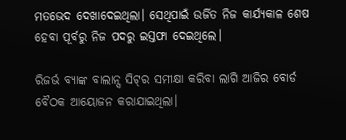ମତଭେଦ ଦେଖାଦେଇଥିଲା। ସେଥିପାଇଁ ଉର୍ଜିତ ନିଜ କାର୍ଯ୍ୟକାଳ ଶେଷ ହେବା ପୂର୍ବରୁ ନିଜ ପଦରୁ ଇସ୍ତଫା ଦେଇଥିଲେ।

ରିଜର୍ଭ ବ୍ୟାଙ୍କ ବାଲାନ୍ସ ସିଟ୍‌ର ସମୀକ୍ଷା କରିବା ଲାଗି ଆଜିର ବୋର୍ଡ ବୈଠକ ଆୟୋଜନ କରାଯାଇଥିଲା।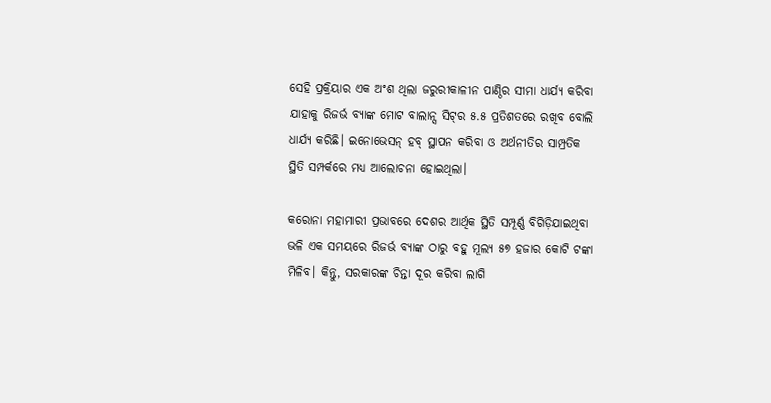ସେହି ପ୍ରକ୍ରିୟାର ଏକ ଅଂଶ ଥିଲା ଜରୁରୀକାଳୀନ ପାଣ୍ଠିର ସୀମା ଧାର୍ଯ୍ୟ କରିବା ଯାହାକୁ ରିଜର୍ଭ ବ୍ୟାଙ୍କ ମୋଟ ବାଲାନ୍ସ ସିଟ୍‌ର ୫.୫ ପ୍ରତିଶତରେ ରଖିବ ବୋଲି ଧାର୍ଯ୍ୟ କରିଛି। ଇନୋଭେସନ୍ ହବ୍ ସ୍ଥାପନ କରିବା ଓ ଅର୍ଥନୀତିର ସାମ୍ପ୍ରତିକ ସ୍ଥିତି ସମ୍ପର୍କରେ ମଧ୍ୟ ଆଲୋଚନା ହୋଇଥିଲା।

କରୋନା ମହାମାରୀ ପ୍ରଭାବରେ ଦେଶର ଆର୍ଥିକ ସ୍ଥିତି ସମ୍ପୂର୍ଣ୍ଣ ବିଗିଡ଼ିଯାଇଥିବା ଭଳି ଏକ ସମୟରେ ରିଜର୍ଭ ବ୍ୟାଙ୍କ ଠାରୁ ବହୁ ମୂଲ୍ୟ ୫୭ ହଜାର କୋଟି ଟଙ୍କା ମିଳିବ। କିନ୍ତୁ, ସରକାରଙ୍କ ଚିନ୍ତା ଦୂର କରିବା ଲାଗି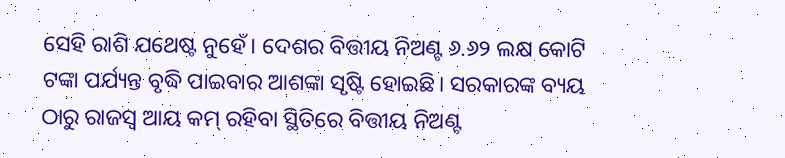ସେହି ରାଶି ଯଥେଷ୍ଟ ନୁହେଁ। ଦେଶର ବିତ୍ତୀୟ ନିଅଣ୍ଟ ୬.୬୨ ଲକ୍ଷ କୋଟି ଟଙ୍କା ପର୍ଯ୍ୟନ୍ତ ବୃଦ୍ଧି ପାଇବାର ଆଶଙ୍କା ସୃଷ୍ଟି ହୋଇଛି। ସରକାରଙ୍କ ବ୍ୟୟ ଠାରୁ ରାଜସ୍ବ ଆୟ କମ୍ ରହିବା ସ୍ଥିତିରେ ବିତ୍ତୀୟ ନିଅଣ୍ଟ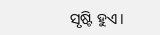ସୃଷ୍ଟି ହୁଏ।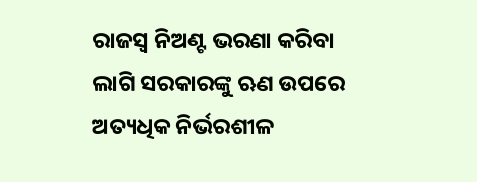ରାଜସ୍ବ ନିଅଣ୍ଟ ଭରଣା କରିବା ଲାଗି ସରକାରଙ୍କୁ ଋଣ ଉପରେ ଅତ୍ୟଧିକ ନିର୍ଭରଶୀଳ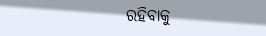ରହିବାକୁ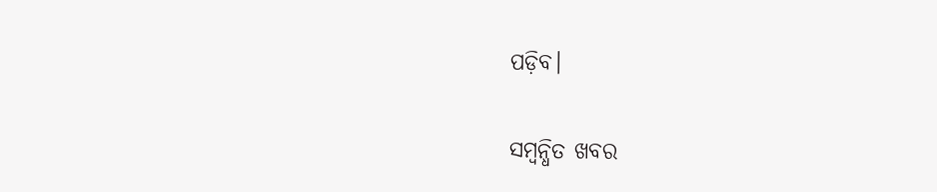ପଡ଼ିବ।

ସମ୍ବନ୍ଧିତ ଖବର